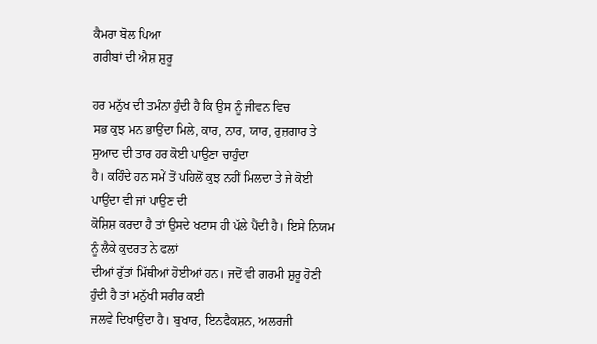ਕੈਮਰਾ ਬੋਲ ਪਿਆ
ਗਰੀਬਾਂ ਦੀ ਐਸ਼ ਸ਼ੁਰੂ

ਹਰ ਮਨੁੱਖ ਦੀ ਤਮੰਨਾ ਹੁੰਦੀ ਹੈ ਕਿ ਉਸ ਨੂੰ ਜੀਵਨ ਵਿਚ
ਸਭ ਕੁਝ ਮਨ ਭਾਉਂਦਾ ਮਿਲੇ, ਕਾਰ, ਨਾਰ, ਯਾਰ, ਰੁਜ਼ਗਾਰ ਤੇ ਸੁਆਦ ਦੀ ਤਾਰ ਹਰ ਕੋਈ ਪਾਉਣਾ ਚਾਹੁੰਦਾ
ਹੈ। ਕਹਿੰਦੇ ਹਨ ਸਮੇਂ ਤੋਂ ਪਹਿਲੋਂ ਕੁਝ ਨਹੀਂ ਮਿਲਦਾ ਤੇ ਜੇ ਕੋਈ ਪਾਉਂਦਾ ਵੀ ਜਾਂ ਪਾਉਣ ਦੀ
ਕੋਸ਼ਿਸ਼ ਕਰਦਾ ਹੈ ਤਾਂ ਉਸਦੇ ਖਟਾਸ ਹੀ ਪੱਲੇ ਪੈਂਦੀ ਹੈ। ਇਸੇ ਨਿਯਮ ਨੂੰ ਲੈਕੇ ਕੁਦਰਤ ਨੇ ਫਲਾਂ
ਦੀਆਂ ਰੁੱਤਾਂ ਮਿੱਥੀਆਂ ਹੋਈਆਂ ਹਨ। ਜਦੋਂ ਵੀ ਗਰਮੀ ਸ਼ੁਰੂ ਹੋਣੀ ਹੁੰਦੀ ਹੈ ਤਾਂ ਮਨੁੱਖੀ ਸਰੀਰ ਕਈ
ਜਲਵੇ ਦਿਖਾਉਂਦਾ ਹੈ। ਬੁਖਾਰ, ਇਨਫੈਕਸ਼ਨ, ਅਲਰਜੀ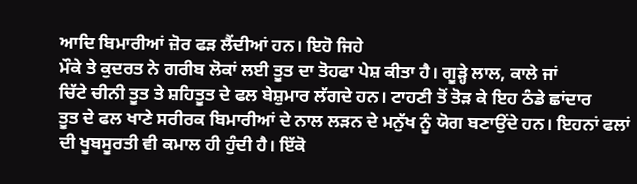ਆਦਿ ਬਿਮਾਰੀਆਂ ਜ਼ੋਰ ਫੜ ਲੈਂਦੀਆਂ ਹਨ। ਇਹੋ ਜਿਹੇ
ਮੌਕੇ ਤੇ ਕੁਦਰਤ ਨੇ ਗਰੀਬ ਲੋਕਾਂ ਲਈ ਤੂਤ ਦਾ ਤੋਹਫਾ ਪੇਸ਼ ਕੀਤਾ ਹੈ। ਗੂੜ੍ਹੇ ਲਾਲ, ਕਾਲੇ ਜਾਂ
ਚਿੱਟੇ ਚੀਨੀ ਤੂਤ ਤੇ ਸ਼ਹਿਤੂਤ ਦੇ ਫਲ ਬੇਸ਼ੁਮਾਰ ਲੱਗਦੇ ਹਨ। ਟਾਹਣੀ ਤੋਂ ਤੋੜ ਕੇ ਇਹ ਠੰਡੇ ਛਾਂਦਾਰ
ਤੂਤ ਦੇ ਫਲ ਖਾਣੇ ਸਰੀਰਕ ਬਿਮਾਰੀਆਂ ਦੇ ਨਾਲ ਲੜਨ ਦੇ ਮਨੁੱਖ ਨੂੰ ਯੋਗ ਬਣਾਉਂਦੇ ਹਨ। ਇਹਨਾਂ ਫਲਾਂ
ਦੀ ਖੂਬਸੂਰਤੀ ਵੀ ਕਮਾਲ ਹੀ ਹੁੰਦੀ ਹੈ। ਇੱਕੋ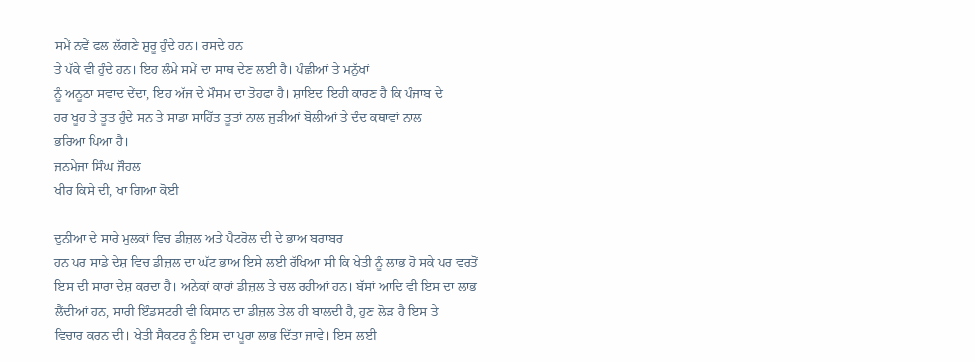ਸਮੇਂ ਨਵੇਂ ਫਲ ਲੱਗਣੇ ਸ਼ੁਰੂ ਹੁੰਦੇ ਹਨ। ਰਸਦੇ ਹਨ
ਤੇ ਪੱਕੇ ਵੀ ਹੁੰਦੇ ਹਨ। ਇਹ ਲੰਮੇ ਸਮੇਂ ਦਾ ਸਾਥ ਦੇਣ ਲਈ ਹੈ। ਪੰਛੀਆਂ ਤੇ ਮਨੁੱਖਾਂ
ਨੂੰ ਅਨੂਠਾ ਸਵਾਦ ਦੇਂਦਾ, ਇਹ ਅੱਜ ਦੇ ਮੌਸਮ ਦਾ ਤੋਹਫਾ ਹੈ। ਸ਼ਾਇਦ ਇਹੀ ਕਾਰਣ ਹੈ ਕਿ ਪੰਜਾਬ ਦੇ
ਹਰ ਖੂਹ ਤੇ ਤੂਤ ਹੁੰਦੇ ਸਨ ਤੇ ਸਾਡਾ ਸਾਹਿੱਤ ਤੂਤਾਂ ਨਾਲ ਜੁੜੀਆਂ ਬੋਲੀਆਂ ਤੇ ਦੰਦ ਕਥਾਵਾਂ ਨਾਲ
ਭਰਿਆ ਪਿਆ ਹੈ।
ਜਨਮੇਜਾ ਸਿੰਘ ਜੌਹਲ
ਖੀਰ ਕਿਸੇ ਦੀ, ਖਾ ਗਿਆ ਕੋਈ

ਦੁਨੀਆ ਦੇ ਸਾਰੇ ਮੁਲਕਾਂ ਵਿਚ ਡੀਜ਼ਲ ਅਤੇ ਪੈਟਰੋਲ ਦੀ ਦੇ ਭਾਅ ਬਰਾਬਰ
ਹਨ ਪਰ ਸਾਡੇ ਦੇਸ਼ ਵਿਚ ਡੀਜ਼ਲ ਦਾ ਘੱਟ ਭਾਅ ਇਸੇ ਲਈ ਰੱਖਿਆ ਸੀ ਕਿ ਖੇਤੀ ਨੂੰ ਲਾਭ ਹੋ ਸਕੇ ਪਰ ਵਰਤੋਂ
ਇਸ ਦੀ ਸਾਰਾ ਦੇਸ਼ ਕਰਦਾ ਹੈ। ਅਨੇਕਾਂ ਕਾਰਾਂ ਡੀਜ਼ਲ ਤੇ ਚਲ ਰਹੀਆਂ ਹਨ। ਬੱਸਾਂ ਆਦਿ ਵੀ ਇਸ ਦਾ ਲਾਭ
ਲੈਂਦੀਆਂ ਹਨ, ਸਾਰੀ ਇੰਡਸਟਰੀ ਵੀ ਕਿਸਾਨ ਦਾ ਡੀਜ਼ਲ ਤੇਲ ਹੀ ਬਾਲਦੀ ਹੈ, ਹੁਣ ਲੋੜ ਹੈ ਇਸ ਤੇ
ਵਿਚਾਰ ਕਰਨ ਦੀ। ਖੇਤੀ ਸੈਕਟਰ ਨੂੰ ਇਸ ਦਾ ਪੂਰਾ ਲਾਭ ਦਿੱਤਾ ਜਾਵੇ। ਇਸ ਲਈ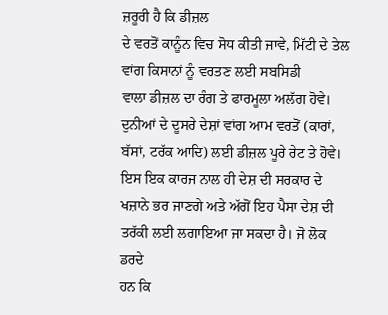ਜ਼ਰੂਰੀ ਹੈ ਕਿ ਡੀਜ਼ਲ
ਦੇ ਵਰਤੋਂ ਕਾਨੂੰਨ ਵਿਚ ਸੋਧ ਕੀਤੀ ਜਾਵੇ, ਮਿੱਟੀ ਦੇ ਤੇਲ ਵਾਂਗ ਕਿਸਾਨਾਂ ਨੂੰ ਵਰਤਣ ਲਈ ਸਬਸਿਡੀ
ਵਾਲਾ ਡੀਜ਼ਲ ਦਾ ਰੰਗ ਤੇ ਫਾਰਮੂਲਾ ਅਲੱਗ ਹੋਵੇ। ਦੁਨੀਆਂ ਦੇ ਦੂਸਰੇ ਦੇਸ਼ਾਂ ਵਾਂਗ ਆਮ ਵਰਤੋਂ (ਕਾਰਾਂ,
ਬੱਸਾਂ, ਟਰੱਕ ਆਦਿ) ਲਈ ਡੀਜ਼ਲ ਪੂਰੇ ਰੇਟ ਤੇ ਹੋਵੇ। ਇਸ ਇਕ ਕਾਰਜ ਨਾਲ ਹੀ ਦੇਸ਼ ਦੀ ਸਰਕਾਰ ਦੇ
ਖਜ਼ਾਨੇ ਭਰ ਜਾਣਗੇ ਅਤੇ ਅੱਗੋਂ ਇਹ ਪੈਸਾ ਦੇਸ਼ ਦੀ ਤਰੱਕੀ ਲਈ ਲਗਾਇਆ ਜਾ ਸਕਦਾ ਹੈ। ਜੋ ਲੋਕ ਡਰਦੇ
ਹਨ ਕਿ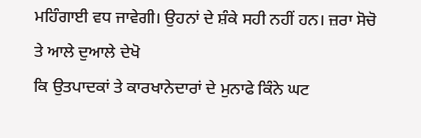ਮਹਿੰਗਾਈ ਵਧ ਜਾਵੇਗੀ। ਉਹਨਾਂ ਦੇ ਸ਼ੰਕੇ ਸਹੀ ਨਹੀਂ ਹਨ। ਜ਼ਰਾ ਸੋਚੋ ਤੇ ਆਲੇ ਦੁਆਲੇ ਦੇਖੋ
ਕਿ ਉਤਪਾਦਕਾਂ ਤੇ ਕਾਰਖਾਨੇਦਾਰਾਂ ਦੇ ਮੁਨਾਫੇ ਕਿੰਨੇ ਘਟ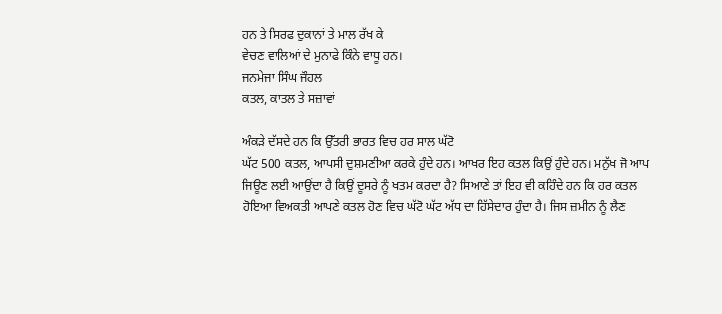ਹਨ ਤੇ ਸਿਰਫ ਦੁਕਾਨਾਂ ਤੇ ਮਾਲ ਰੱਖ ਕੇ
ਵੇਚਣ ਵਾਲਿਆਂ ਦੇ ਮੁਨਾਫੇ ਕਿੰਨੇ ਵਾਧੂ ਹਨ।
ਜਨਮੇਜਾ ਸਿੰਘ ਜੌਹਲ
ਕਤਲ, ਕਾਤਲ ਤੇ ਸਜ਼ਾਵਾਂ

ਅੰਕੜੇ ਦੱਸਦੇ ਹਨ ਕਿ ਉੱਤਰੀ ਭਾਰਤ ਵਿਚ ਹਰ ਸਾਲ ਘੱਟੋ
ਘੱਟ 500 ਕਤਲ, ਆਪਸੀ ਦੁਸ਼ਮਣੀਆ ਕਰਕੇ ਹੁੰਦੇ ਹਨ। ਆਖਰ ਇਹ ਕਤਲ ਕਿਉਂ ਹੁੰਦੇ ਹਨ। ਮਨੁੱਖ ਜੋ ਆਪ
ਜਿਊਣ ਲਈ ਆਉਂਦਾ ਹੈ ਕਿਉਂ ਦੂਸਰੇ ਨੂੰ ਖਤਮ ਕਰਦਾ ਹੈ? ਸਿਆਣੇ ਤਾਂ ਇਹ ਵੀ ਕਹਿੰਦੇ ਹਨ ਕਿ ਹਰ ਕਤਲ
ਹੋਇਆ ਵਿਅਕਤੀ ਆਪਣੇ ਕਤਲ ਹੋਣ ਵਿਚ ਘੱਟੋ ਘੱਟ ਅੱਧ ਦਾ ਹਿੱਸੇਦਾਰ ਹੁੰਦਾ ਹੈ। ਜਿਸ ਜ਼ਮੀਨ ਨੂੰ ਲੈਣ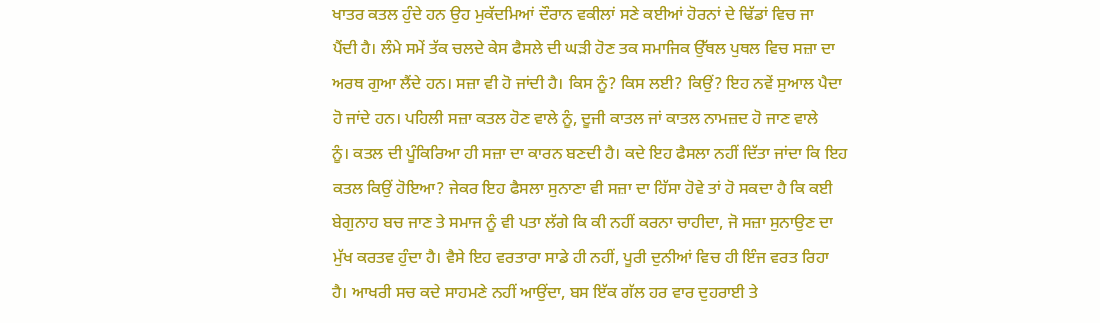ਖਾਤਰ ਕਤਲ ਹੁੰਦੇ ਹਨ ਉਹ ਮੁਕੱਦਮਿਆਂ ਦੌਰਾਨ ਵਕੀਲਾਂ ਸਣੇ ਕਈਆਂ ਹੋਰਨਾਂ ਦੇ ਢਿੱਡਾਂ ਵਿਚ ਜਾ
ਪੈਂਦੀ ਹੈ। ਲੰਮੇ ਸਮੇਂ ਤੱਕ ਚਲਦੇ ਕੇਸ ਫੈਸਲੇ ਦੀ ਘੜੀ ਹੋਣ ਤਕ ਸਮਾਜਿਕ ਉੱਥਲ ਪੁਥਲ ਵਿਚ ਸਜ਼ਾ ਦਾ
ਅਰਥ ਗੁਆ ਲੈਂਦੇ ਹਨ। ਸਜ਼ਾ ਵੀ ਹੋ ਜਾਂਦੀ ਹੈ। ਕਿਸ ਨੂੰ? ਕਿਸ ਲਈ? ਕਿਉਂ? ਇਹ ਨਵੇਂ ਸੁਆਲ ਪੈਦਾ
ਹੋ ਜਾਂਦੇ ਹਨ। ਪਹਿਲੀ ਸਜ਼ਾ ਕਤਲ ਹੋਣ ਵਾਲੇ ਨੂੰ, ਦੂਜੀ ਕਾਤਲ ਜਾਂ ਕਾਤਲ ਨਾਮਜ਼ਦ ਹੋ ਜਾਣ ਵਾਲੇ
ਨੂੰ। ਕਤਲ ਦੀ ਪੂੰਕਿਰਿਆ ਹੀ ਸਜ਼ਾ ਦਾ ਕਾਰਨ ਬਣਦੀ ਹੈ। ਕਦੇ ਇਹ ਫੈਸਲਾ ਨਹੀਂ ਦਿੱਤਾ ਜਾਂਦਾ ਕਿ ਇਹ
ਕਤਲ ਕਿਉਂ ਹੋਇਆ? ਜੇਕਰ ਇਹ ਫੈਸਲਾ ਸੁਨਾਣਾ ਵੀ ਸਜ਼ਾ ਦਾ ਹਿੱਸਾ ਹੋਵੇ ਤਾਂ ਹੋ ਸਕਦਾ ਹੈ ਕਿ ਕਈ
ਬੇਗੁਨਾਹ ਬਚ ਜਾਣ ਤੇ ਸਮਾਜ ਨੂੰ ਵੀ ਪਤਾ ਲੱਗੇ ਕਿ ਕੀ ਨਹੀਂ ਕਰਨਾ ਚਾਹੀਦਾ, ਜੋ ਸਜ਼ਾ ਸੁਨਾਉਣ ਦਾ
ਮੁੱਖ ਕਰਤਵ ਹੁੰਦਾ ਹੈ। ਵੈਸੇ ਇਹ ਵਰਤਾਰਾ ਸਾਡੇ ਹੀ ਨਹੀਂ, ਪੂਰੀ ਦੁਨੀਆਂ ਵਿਚ ਹੀ ਇੰਜ ਵਰਤ ਰਿਹਾ
ਹੈ। ਆਖਰੀ ਸਚ ਕਦੇ ਸਾਹਮਣੇ ਨਹੀਂ ਆਉਂਦਾ, ਬਸ ਇੱਕ ਗੱਲ ਹਰ ਵਾਰ ਦੁਹਰਾਈ ਤੇ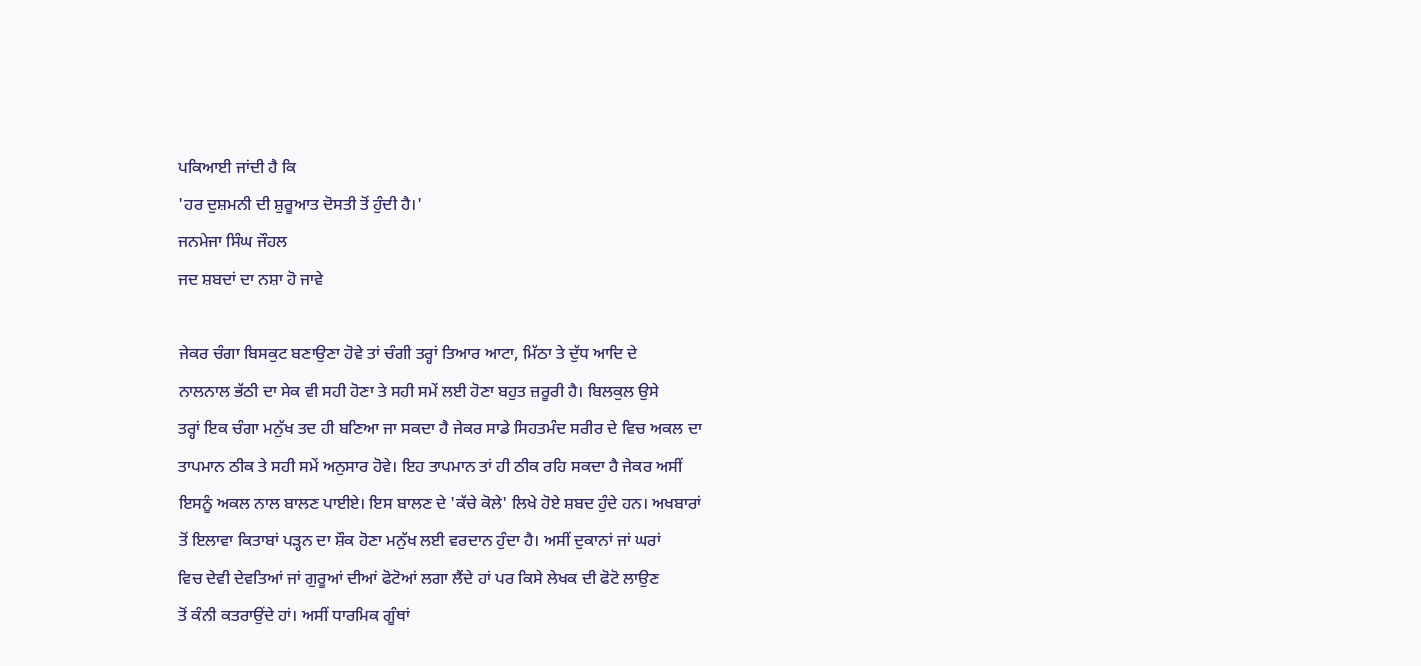ਪਕਿਆਈ ਜਾਂਦੀ ਹੈ ਕਿ
'ਹਰ ਦੁਸ਼ਮਨੀ ਦੀ ਸ਼ੁਰੂਆਤ ਦੋਸਤੀ ਤੋਂ ਹੁੰਦੀ ਹੈ।'
ਜਨਮੇਜਾ ਸਿੰਘ ਜੌਹਲ
ਜਦ ਸ਼ਬਦਾਂ ਦਾ ਨਸ਼ਾ ਹੋ ਜਾਵੇ

ਜੇਕਰ ਚੰਗਾ ਬਿਸਕੁਟ ਬਣਾਉਣਾ ਹੋਵੇ ਤਾਂ ਚੰਗੀ ਤਰ੍ਹਾਂ ਤਿਆਰ ਆਟਾ, ਮਿੱਠਾ ਤੇ ਦੁੱਧ ਆਦਿ ਦੇ
ਨਾਲਨਾਲ ਭੱਠੀ ਦਾ ਸੇਕ ਵੀ ਸਹੀ ਹੋਣਾ ਤੇ ਸਹੀ ਸਮੇਂ ਲਈ ਹੋਣਾ ਬਹੁਤ ਜ਼ਰੂਰੀ ਹੈ। ਬਿਲਕੁਲ ਉਸੇ
ਤਰ੍ਹਾਂ ਇਕ ਚੰਗਾ ਮਨੁੱਖ ਤਦ ਹੀ ਬਣਿਆ ਜਾ ਸਕਦਾ ਹੈ ਜੇਕਰ ਸਾਡੇ ਸਿਹਤਮੰਦ ਸਰੀਰ ਦੇ ਵਿਚ ਅਕਲ ਦਾ
ਤਾਪਮਾਨ ਠੀਕ ਤੇ ਸਹੀ ਸਮੇਂ ਅਨੁਸਾਰ ਹੋਵੇ। ਇਹ ਤਾਪਮਾਨ ਤਾਂ ਹੀ ਠੀਕ ਰਹਿ ਸਕਦਾ ਹੈ ਜੇਕਰ ਅਸੀਂ
ਇਸਨੂੰ ਅਕਲ ਨਾਲ ਬਾਲਣ ਪਾਈਏ। ਇਸ ਬਾਲਣ ਦੇ 'ਕੱਚੇ ਕੋਲੇ' ਲਿਖੇ ਹੋਏ ਸ਼ਬਦ ਹੁੰਦੇ ਹਨ। ਅਖਬਾਰਾਂ
ਤੋਂ ਇਲਾਵਾ ਕਿਤਾਬਾਂ ਪੜ੍ਹਨ ਦਾ ਸ਼ੌਕ ਹੋਣਾ ਮਨੁੱਖ ਲਈ ਵਰਦਾਨ ਹੁੰਦਾ ਹੈ। ਅਸੀਂ ਦੁਕਾਨਾਂ ਜਾਂ ਘਰਾਂ
ਵਿਚ ਦੇਵੀ ਦੇਵਤਿਆਂ ਜਾਂ ਗੁਰੂਆਂ ਦੀਆਂ ਫੋਟੋਆਂ ਲਗਾ ਲੈਂਦੇ ਹਾਂ ਪਰ ਕਿਸੇ ਲੇਖਕ ਦੀ ਫੋਟੋ ਲਾਉਣ
ਤੋਂ ਕੰਨੀ ਕਤਰਾਉਂਦੇ ਹਾਂ। ਅਸੀਂ ਧਾਰਮਿਕ ਗੂੰਥਾਂ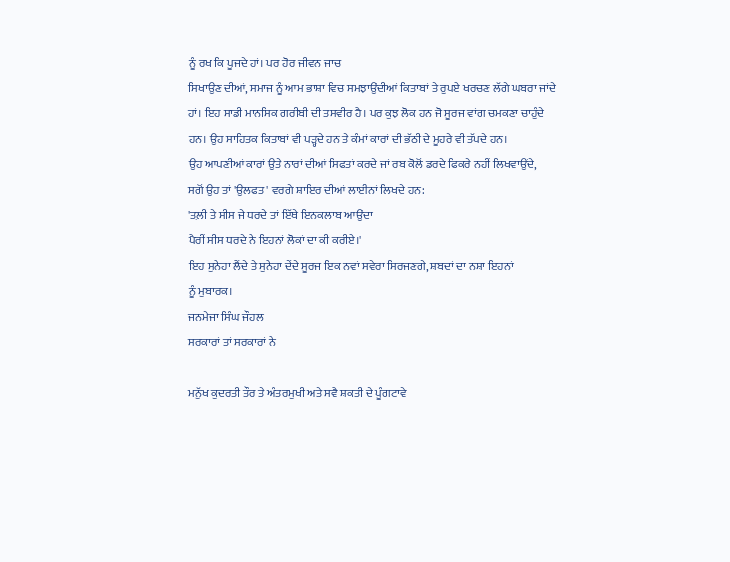ਨੂੰ ਰਖ ਕਿ ਪੂਜਦੇ ਹਾਂ। ਪਰ ਹੋਰ ਜੀਵਨ ਜਾਚ
ਸਿਖਾਉਣ ਦੀਆਂ, ਸਮਾਜ ਨੂੰ ਆਮ ਭਾਸ਼ਾ ਵਿਚ ਸਮਝਾਉਂਦੀਆਂ ਕਿਤਾਬਾਂ ਤੇ ਰੁਪਏ ਖਰਚਣ ਲੱਗੇ ਘਬਰਾ ਜਾਂਦੇ
ਹਾਂ। ਇਹ ਸਾਡੀ ਮਾਨਸਿਕ ਗਰੀਬੀ ਦੀ ਤਸਵੀਰ ਹੈ। ਪਰ ਕੁਝ ਲੋਕ ਹਨ ਜੋ ਸੂਰਜ ਵਾਂਗ ਚਮਕਣਾ ਚਾਹੁੰਦੇ
ਹਨ। ਉਹ ਸਾਹਿਤਕ ਕਿਤਾਬਾਂ ਵੀ ਪੜ੍ਹਦੇ ਹਨ ਤੇ ਕੰਮਾਂ ਕਾਰਾਂ ਦੀ ਭੱਠੀ ਦੇ ਮੂਹਰੇ ਵੀ ਤੱਪਦੇ ਹਨ।
ਉਹ ਆਪਣੀਆਂ ਕਾਰਾਂ ਉਤੇ ਨਾਰਾਂ ਦੀਆਂ ਸਿਫਤਾਂ ਕਰਦੇ ਜਾਂ ਰਬ ਕੋਲੋਂ ਡਰਦੇ ਫਿਕਰੇ ਨਹੀਂ ਲਿਖਵਾਉਂਦੇ,
ਸਗੋਂ ਉਹ ਤਾਂ 'ਉਲਫਤ' ਵਰਗੇ ਸ਼ਾਇਰ ਦੀਆਂ ਲਾਈਨਾਂ ਲਿਖਦੇ ਹਨ:
'ਤਲ਼ੀ ਤੇ ਸੀਸ ਜੇ ਧਰਦੇ ਤਾਂ ਇੱਥੇ ਇਨਕਲਾਬ ਆਉਂਦਾ
ਪੈਰੀਂ ਸੀਸ ਧਰਦੇ ਨੇ ਇਹਨਾਂ ਲੋਕਾਂ ਦਾ ਕੀ ਕਰੀਏ।'
ਇਹ ਸੁਨੇਹਾ ਲੈਂਦੇ ਤੇ ਸੁਨੇਹਾ ਦੇਂਦੇ ਸੂਰਜ ਇਕ ਨਵਾਂ ਸਵੇਰਾ ਸਿਰਜਣਗੇ, ਸ਼ਬਦਾਂ ਦਾ ਨਸ਼ਾ ਇਹਨਾਂ
ਨੂੰ ਮੁਬਾਰਕ।
ਜਨਮੇਜਾ ਸਿੰਘ ਜੌਹਲ
ਸਰਕਾਰਾਂ ਤਾਂ ਸਰਕਾਰਾਂ ਨੇ

ਮਨੁੱਖ ਕੁਦਰਤੀ ਤੌਰ ਤੇ ਅੰਤਰਮੁਖੀ ਅਤੇ ਸਵੈ ਸ਼ਕਤੀ ਦੇ ਪੂੰਗਟਾਵੇ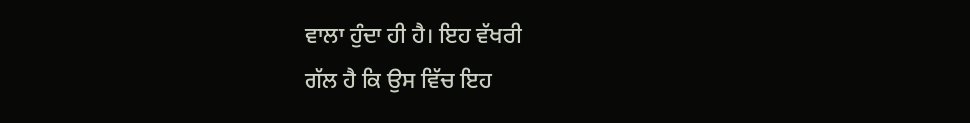ਵਾਲਾ ਹੁੰਦਾ ਹੀ ਹੈ। ਇਹ ਵੱਖਰੀ
ਗੱਲ ਹੈ ਕਿ ਉਸ ਵਿੱਚ ਇਹ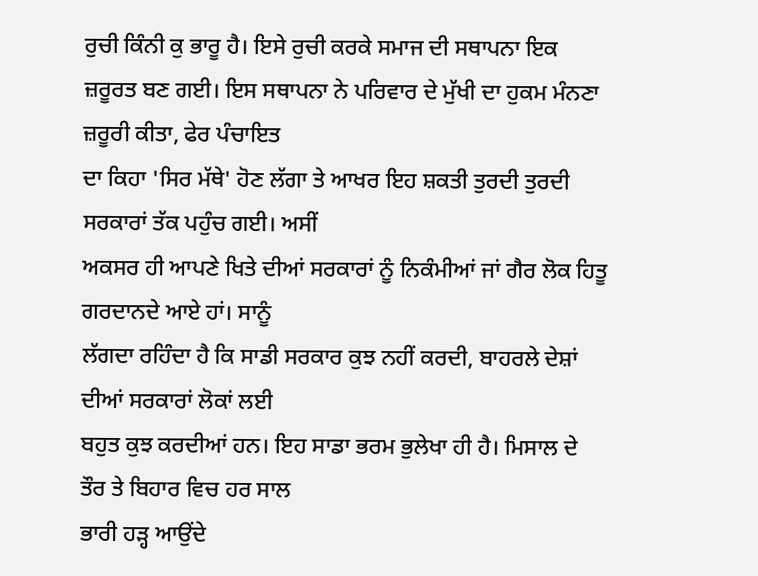ਰੁਚੀ ਕਿੰਨੀ ਕੁ ਭਾਰੂ ਹੈ। ਇਸੇ ਰੁਚੀ ਕਰਕੇ ਸਮਾਜ ਦੀ ਸਥਾਪਨਾ ਇਕ
ਜ਼ਰੂਰਤ ਬਣ ਗਈ। ਇਸ ਸਥਾਪਨਾ ਨੇ ਪਰਿਵਾਰ ਦੇ ਮੁੱਖੀ ਦਾ ਹੁਕਮ ਮੰਨਣਾ ਜ਼ਰੂਰੀ ਕੀਤਾ, ਫੇਰ ਪੰਚਾਇਤ
ਦਾ ਕਿਹਾ 'ਸਿਰ ਮੱਥੇ' ਹੋਣ ਲੱਗਾ ਤੇ ਆਖਰ ਇਹ ਸ਼ਕਤੀ ਤੁਰਦੀ ਤੁਰਦੀ ਸਰਕਾਰਾਂ ਤੱਕ ਪਹੁੰਚ ਗਈ। ਅਸੀਂ
ਅਕਸਰ ਹੀ ਆਪਣੇ ਖਿਤੇ ਦੀਆਂ ਸਰਕਾਰਾਂ ਨੂੰ ਨਿਕੰਮੀਆਂ ਜਾਂ ਗੈਰ ਲੋਕ ਹਿਤੂ ਗਰਦਾਨਦੇ ਆਏ ਹਾਂ। ਸਾਨੂੰ
ਲੱਗਦਾ ਰਹਿੰਦਾ ਹੈ ਕਿ ਸਾਡੀ ਸਰਕਾਰ ਕੁਝ ਨਹੀਂ ਕਰਦੀ, ਬਾਹਰਲੇ ਦੇਸ਼ਾਂ ਦੀਆਂ ਸਰਕਾਰਾਂ ਲੋਕਾਂ ਲਈ
ਬਹੁਤ ਕੁਝ ਕਰਦੀਆਂ ਹਨ। ਇਹ ਸਾਡਾ ਭਰਮ ਭੁਲੇਖਾ ਹੀ ਹੈ। ਮਿਸਾਲ ਦੇ ਤੌਰ ਤੇ ਬਿਹਾਰ ਵਿਚ ਹਰ ਸਾਲ
ਭਾਰੀ ਹੜ੍ਹ ਆਉਂਦੇ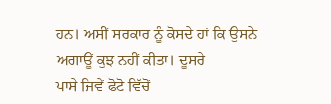ਹਨ। ਅਸੀਂ ਸਰਕਾਰ ਨੂੰ ਕੋਸਦੇ ਹਾਂ ਕਿ ਉਸਨੇ ਅਗਾਊਂ ਕੁਝ ਨਹੀਂ ਕੀਤਾ। ਦੂਸਰੇ
ਪਾਸੇ ਜਿਵੇਂ ਫੋਟੋ ਵਿੱਚੋਂ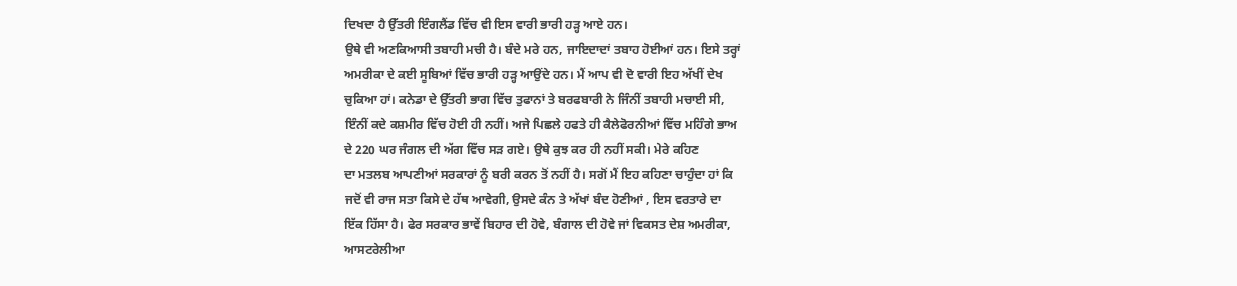ਦਿਖਦਾ ਹੈ ਉੱਤਰੀ ਇੰਗਲੈਂਡ ਵਿੱਚ ਵੀ ਇਸ ਵਾਰੀ ਭਾਰੀ ਹੜ੍ਹ ਆਏ ਹਨ।
ਉਥੇ ਵੀ ਅਣਕਿਆਸੀ ਤਬਾਹੀ ਮਚੀ ਹੈ। ਬੰਦੇ ਮਰੇ ਹਨ, ਜਾਇਦਾਦਾਂ ਤਬਾਹ ਹੋਈਆਂ ਹਨ। ਇਸੇ ਤਰ੍ਹਾਂ
ਅਮਰੀਕਾ ਦੇ ਕਈ ਸੂਬਿਆਂ ਵਿੱਚ ਭਾਰੀ ਹੜ੍ਹ ਆਉਂਦੇ ਹਨ। ਮੈਂ ਆਪ ਵੀ ਦੋ ਵਾਰੀ ਇਹ ਅੱਖੀਂ ਦੇਖ
ਚੁਕਿਆ ਹਾਂ। ਕਨੇਡਾ ਦੇ ਉੱਤਰੀ ਭਾਗ ਵਿੱਚ ਤੁਫਾਨਾਂ ਤੇ ਬਰਫਬਾਰੀ ਨੇ ਜਿੰਨੀਂ ਤਬਾਹੀ ਮਚਾਈ ਸੀ,
ਇੰਨੀਂ ਕਦੇ ਕਸ਼ਮੀਰ ਵਿੱਚ ਹੋਈ ਹੀ ਨਹੀਂ। ਅਜੇ ਪਿਛਲੇ ਹਫਤੇ ਹੀ ਕੈਲੇਫੋਰਨੀਆਂ ਵਿੱਚ ਮਹਿੰਗੇ ਭਾਅ
ਦੇ 220 ਘਰ ਜੰਗਲ ਦੀ ਅੱਗ ਵਿੱਚ ਸੜ ਗਏ। ਉਥੇ ਕੁਝ ਕਰ ਹੀ ਨਹੀਂ ਸਕੀ। ਮੇਰੇ ਕਹਿਣ
ਦਾ ਮਤਲਬ ਆਪਣੀਆਂ ਸਰਕਾਰਾਂ ਨੂੰ ਬਰੀ ਕਰਨ ਤੋਂ ਨਹੀਂ ਹੈ। ਸਗੋਂ ਮੈਂ ਇਹ ਕਹਿਣਾ ਚਾਹੁੰਦਾ ਹਾਂ ਕਿ
ਜਦੋਂ ਵੀ ਰਾਜ ਸਤਾ ਕਿਸੇ ਦੇ ਹੱਥ ਆਵੇਗੀ, ਉਸਦੇ ਕੰਨ ਤੇ ਅੱਖਾਂ ਬੰਦ ਹੋਣੀਆਂ , ਇਸ ਵਰਤਾਰੇ ਦਾ
ਇੱਕ ਹਿੱਸਾ ਹੈ। ਫੇਰ ਸਰਕਾਰ ਭਾਵੇਂ ਬਿਹਾਰ ਦੀ ਹੋਵੇ, ਬੰਗਾਲ ਦੀ ਹੋਵੇ ਜਾਂ ਵਿਕਸਤ ਦੇਸ਼ ਅਮਰੀਕਾ,
ਆਸਟਰੇਲੀਆ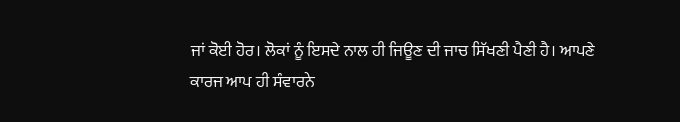ਜਾਂ ਕੋਈ ਹੋਰ। ਲੋਕਾਂ ਨੂੰ ਇਸਦੇ ਨਾਲ ਹੀ ਜਿਊਣ ਦੀ ਜਾਚ ਸਿੱਖਣੀ ਪੈਣੀ ਹੈ। ਆਪਣੇ
ਕਾਰਜ ਆਪ ਹੀ ਸੰਵਾਰਨੇ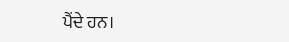ਪੈਂਦੇ ਹਨ।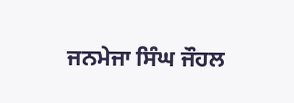ਜਨਮੇਜਾ ਸਿੰਘ ਜੌਹਲ